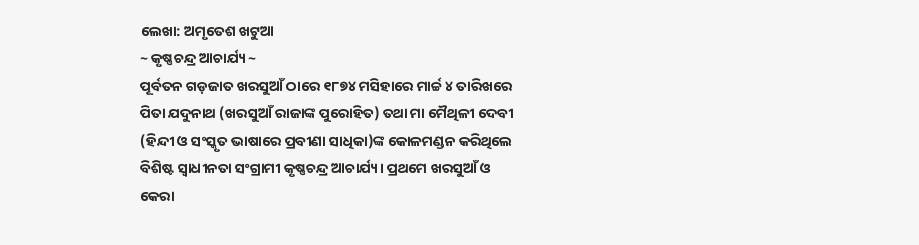ଲେଖା: ଅମୃତେଶ ଖଟୁଆ
~ କୃଷ୍ଣଚନ୍ଦ୍ର ଆଚାର୍ଯ୍ୟ ~
ପୂର୍ବତନ ଗଡ଼ଜାତ ଖରସୁଆଁ ଠାରେ ୧୮୭୪ ମସିହାରେ ମାର୍ଚ୍ଚ ୪ ତାରିଖରେ ପିତା ଯଦୁନାଥ (ଖରସୁଆଁ ରାଜାଙ୍କ ପୁରୋହିତ) ତଥା ମା ମୈଥିଳୀ ଦେବୀ (ହିନ୍ଦୀ ଓ ସଂସ୍କୃତ ଭାଷାରେ ପ୍ରବୀଣା ସାଧିକା)ଙ୍କ କୋଳମଣ୍ଡନ କରିଥିଲେ ବିଶିଷ୍ଟ ସ୍ଵାଧୀନତା ସଂଗ୍ରାମୀ କୃଷ୍ଣଚନ୍ଦ୍ର ଆଚାର୍ଯ୍ୟ। ପ୍ରଥମେ ଖରସୁଆଁ ଓ କେରା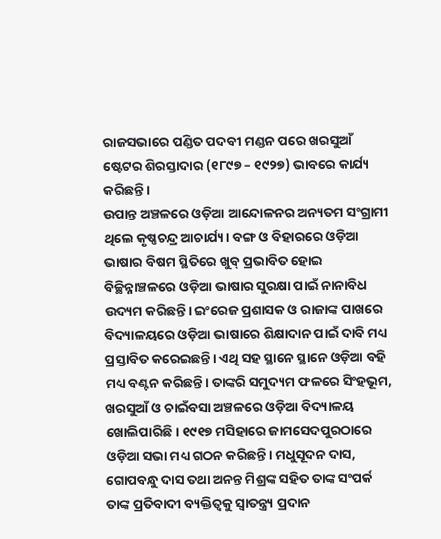ରାଜସଭାରେ ପଣ୍ଡିତ ପଦବୀ ମଣ୍ଡନ ପରେ ଖରସୁଆଁ ଷ୍ଟେଟର ଶିରସ୍ତାଦାର (୧୮୯୭ – ୧୯୨୭) ଭାବରେ କାର୍ଯ୍ୟ କରିଛନ୍ତି।
ଉପାନ୍ତ ଅଞ୍ଚଳରେ ଓଡ଼ିଆ ଆନ୍ଦୋଳନର ଅନ୍ୟତମ ସଂଗ୍ରାମୀ ଥିଲେ କୃଷ୍ଣଚନ୍ଦ୍ର ଆଚାର୍ଯ୍ୟ। ବଙ୍ଗ ଓ ବିହାରରେ ଓଡ଼ିଆ ଭାଷାର ବିଷମ ସ୍ଥିତିରେ ଖୁବ୍ ପ୍ରଭାବିତ ହୋଇ ବିଚ୍ଛିନ୍ନାଞ୍ଚଳରେ ଓଡ଼ିଆ ଭାଷାର ସୁରକ୍ଷା ପାଇଁ ନାନାବିଧ ଉଦ୍ୟମ କରିଛନ୍ତି। ଇଂରେଜ ପ୍ରଶାସକ ଓ ରାଜାଙ୍କ ପାଖରେ ବିଦ୍ୟାଳୟରେ ଓଡ଼ିଆ ଭାଷାରେ ଶିକ୍ଷାଦାନ ପାଇଁ ଦାବି ମଧ୍ୟ ପ୍ରସ୍ତାବିତ କରେଇଛନ୍ତି। ଏଥି ସହ ସ୍ଥାନେ ସ୍ଥାନେ ଓଡ଼ିଆ ବହି ମଧ୍ୟ ବଣ୍ଟନ କରିଛନ୍ତି। ତାଙ୍କରି ସମୁଦ୍ୟମ ଫଳରେ ସିଂହଭୂମ, ଖରସୁଆଁ ଓ ଚାଇଁବସା ଅଞ୍ଚଳରେ ଓଡ଼ିଆ ବିଦ୍ୟାଳୟ ଖୋଲିପାରିଛି। ୧୯୧୭ ମସିହାରେ ଜାମସେଦପୁରଠାରେ ଓଡ଼ିଆ ସଭା ମଧ୍ୟ ଗଠନ କରିଛନ୍ତି। ମଧୁସୂଦନ ଦାସ, ଗୋପବନ୍ଧୁ ଦାସ ତଥା ଅନନ୍ତ ମିଶ୍ରଙ୍କ ସହିତ ତାଙ୍କ ସଂପର୍କ ତାଙ୍କ ପ୍ରତିବାଦୀ ବ୍ୟକ୍ତିତ୍ଵକୁ ସ୍ଵାତନ୍ତ୍ର୍ୟ ପ୍ରଦାନ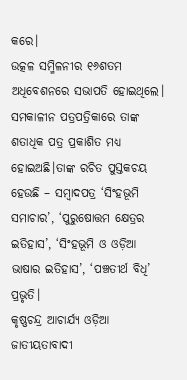କରେ।
ଉତ୍କଳ ସମ୍ମିଳନୀର ୧୬ଶତମ ଅଧିବେଶନରେ ସଭାପତି ହୋଇଥିଲେ। ସମକାଳୀନ ପତ୍ରପତ୍ରିକାରେ ତାଙ୍କ ଶତାଧିକ ପତ୍ର ପ୍ରକାଶିତ ମଧ୍ୟ ହୋଇଅଛି।ତାଙ୍କ ରଚିତ ପୁସ୍ତକଚୟ ହେଉଛି – ସମ୍ବାଦପତ୍ର ‘ସିଂହଭୂମି ସମାଚାର’, ‘ପୁରୁଷୋତ୍ତମ କ୍ଷେତ୍ରର ଇତିହାସ’, ‘ସିଂହଭୂମି ଓ ଓଡ଼ିଆ ଭାଷାର ଇତିହାସ’, ‘ପଞ୍ଚତୀର୍ଥ ବିଧି’ ପ୍ରଭୃତି।
କୃଷ୍ଣଚନ୍ଦ୍ର ଆଚାର୍ଯ୍ୟ ଓଡ଼ିଆ ଜାତୀୟତାବାଦୀ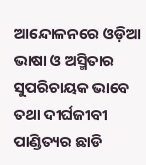ଆନ୍ଦୋଳନରେ ଓଡ଼ିଆ ଭାଷା ଓ ଅସ୍ମିତାର ସୁପରିଚାୟକ ଭାବେ ତଥା ଦୀର୍ଘଜୀବୀ ପାଣ୍ଡିତ୍ୟର ଛାଡି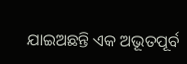ଯାଇଅଛନ୍ତି ଏକ ଅଭୂତପୂର୍ବ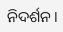ନିଦର୍ଶନ।